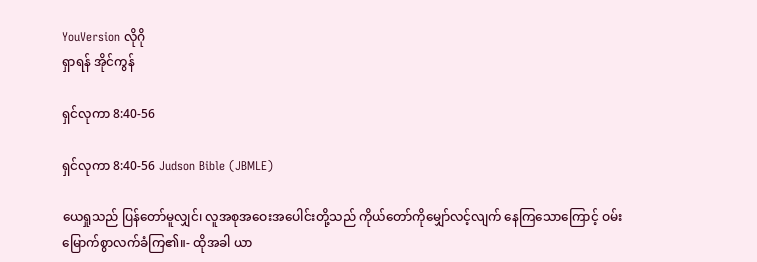YouVersion လိုဂို
ရှာရန် အိုင်ကွန်

ရှင်လုကာ 8:40-56

ရှင်လုကာ 8:40-56 Judson Bible (JBMLE)

ယေရှုသည် ပြန်တော်မူလျှင်၊ လူအစုအဝေးအပေါင်းတို့သည် ကိုယ်တော်ကိုမျှော်လင့်လျက် နေကြသောကြောင့် ဝမ်းမြောက်စွာလက်ခံကြ၏။- ထိုအခါ ယာ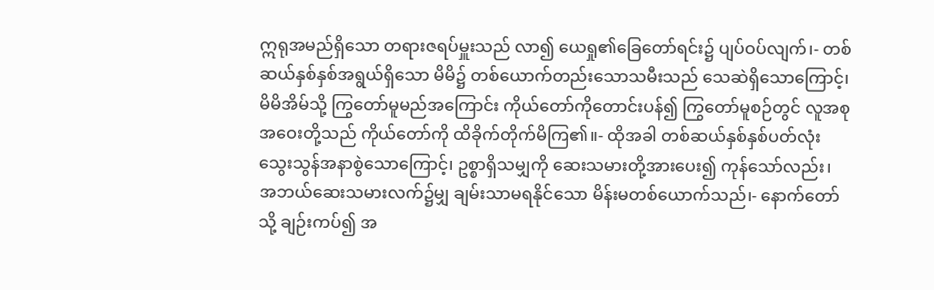ဣရုအမည်ရှိသော တရားဇရပ်မှူးသည် လာ၍ ယေရှု၏ခြေတော်ရင်း၌ ပျပ်ဝပ်လျက်၊- တစ်ဆယ်နှစ်နှစ်အရွယ်ရှိသော မိမိ၌ တစ်ယောက်တည်းသောသမီးသည် သေဆဲရှိသောကြောင့်၊ မိမိအိမ်သို့ ကြွတော်မူမည်အကြောင်း ကိုယ်တော်ကိုတောင်းပန်၍ ကြွတော်မူစဉ်တွင် လူအစုအဝေးတို့သည် ကိုယ်တော်ကို ထိခိုက်တိုက်မိကြ၏။- ထိုအခါ တစ်ဆယ်နှစ်နှစ်ပတ်လုံး သွေးသွန်အနာစွဲသောကြောင့်၊ ဥစ္စာရှိသမျှကို ဆေးသမားတို့အားပေး၍ ကုန်သော်လည်း၊ အဘယ်ဆေးသမားလက်၌မျှ ချမ်းသာမရနိုင်သော မိန်းမတစ်ယောက်သည်၊- နောက်တော်သို့ ချဉ်းကပ်၍ အ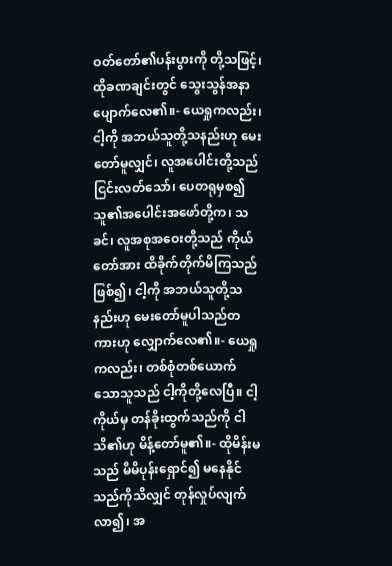ဝတ်တော်၏ပန်းပွားကို တို့သဖြင့်၊ ထိုခဏချင်းတွင် သွေးသွန်အနာပျောက်လေ၏။- ယေရှုကလည်း၊ ငါ့ကို အဘယ်သူတို့သနည်းဟု မေးတော်မူလျှင်၊ လူအပေါင်းတို့သည် ငြင်းလတ်သော်၊ ပေတရုမှစ၍ သူ၏အပေါင်းအဖော်တို့က၊ သခင်၊ လူအစုအဝေးတို့သည် ကိုယ်တော်အား ထိခိုက်တိုက်မိကြသည် ဖြစ်၍၊ ငါ့ကို အဘယ်သူတို့သနည်းဟု မေးတော်မူပါသည်တကားဟု လျှောက်လေ၏။- ယေရှုကလည်း၊ တစ်စုံတစ်ယောက်သောသူသည် ငါ့ကိုတို့လေပြီ။ ငါ့ကိုယ်မှ တန်ခိုးထွက်သည်ကို ငါသိ၏ဟု မိန့်တော်မူ၏။- ထိုမိန်းမသည် မိမိပုန်းရှောင်၍ မနေနိုင်သည်ကိုသိလျှင် တုန်လှုပ်လျက်လာ၍၊ အ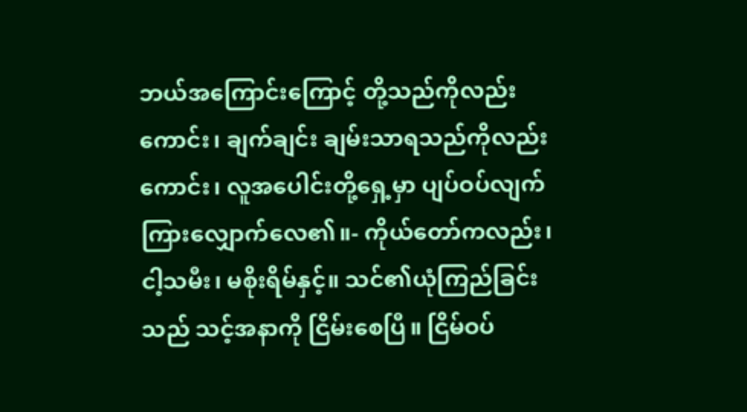ဘယ်အကြောင်းကြောင့် တို့သည်ကိုလည်းကောင်း၊ ချက်ချင်း ချမ်းသာရသည်ကိုလည်းကောင်း၊ လူအပေါင်းတို့ရှေ့မှာ ပျပ်ဝပ်လျက် ကြားလျှောက်လေ၏။- ကိုယ်တော်ကလည်း၊ ငါ့သမီး၊ မစိုးရိမ်နှင့်။ သင်၏ယုံကြည်ခြင်းသည် သင့်အနာကို ငြိမ်းစေပြီ။ ငြိမ်ဝပ်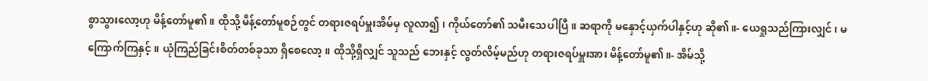စွာသွားလော့ဟု မိန့်တော်မူ၏။ ထိုသို့ မိန့်တော်မူစဉ်တွင် တရားဇရပ်မှူးအိမ်မှ လူလာ၍၊ ကိုယ်တော်၏ သမီးသေပါပြီ။ ဆရာကို မနှောင့်ယှက်ပါနှင့်ဟု ဆို၏။- ယေရှုသည်ကြားလျှင်၊ မကြောက်ကြနှင့်။ ယုံကြည်ခြင်းစိတ်တစ်ခုသာ ရှိစေလော့။ ထိုသို့ရှိလျှင် သူသည် ဘေးနှင့် လွတ်လိမ့်မည်ဟု တရားဇရပ်မှူးအား မိန့်တော်မူ၏။- အိမ်သို့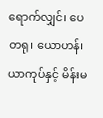ရောက်လျှင်၊ ပေတရု၊ ယောဟန်၊ ယာကုပ်နှင့် မိန်းမ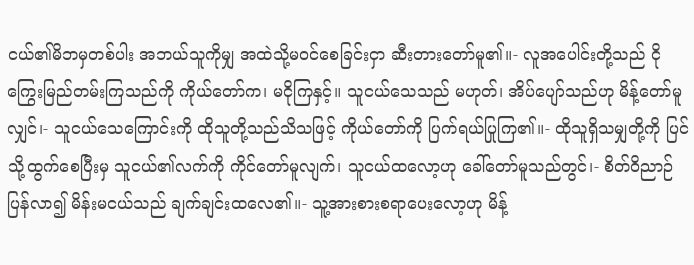ငယ်၏မိဘမှတစ်ပါး အဘယ်သူကိုမျှ အထဲသို့မဝင်စေခြင်းငှာ ဆီးတားတော်မူ၏။- လူအပေါင်းတို့သည် ငိုကြွေးမြည်တမ်းကြသည်ကို ကိုယ်တော်က၊ မငိုကြနှင့်။ သူငယ်သေသည် မဟုတ်၊ အိပ်ပျော်သည်ဟု မိန့်တော်မူလျှင်၊- သူငယ်သေကြောင်းကို ထိုသူတို့သည်သိသဖြင့် ကိုယ်တော်ကို ပြက်ရယ်ပြုကြ၏။- ထိုသူရှိသမျှတို့ကို ပြင်သို့ထွက်စေပြီးမှ သူငယ်၏လက်ကို ကိုင်တော်မူလျက်၊ သူငယ်ထလော့ဟု ခေါ်တော်မူသည်တွင်၊- စိတ်ဝိညာဉ်ပြန်လာ၍ မိန်းမငယ်သည် ချက်ချင်းထလေ၏။- သူ့အားစားစရာပေးလော့ဟု မိန့်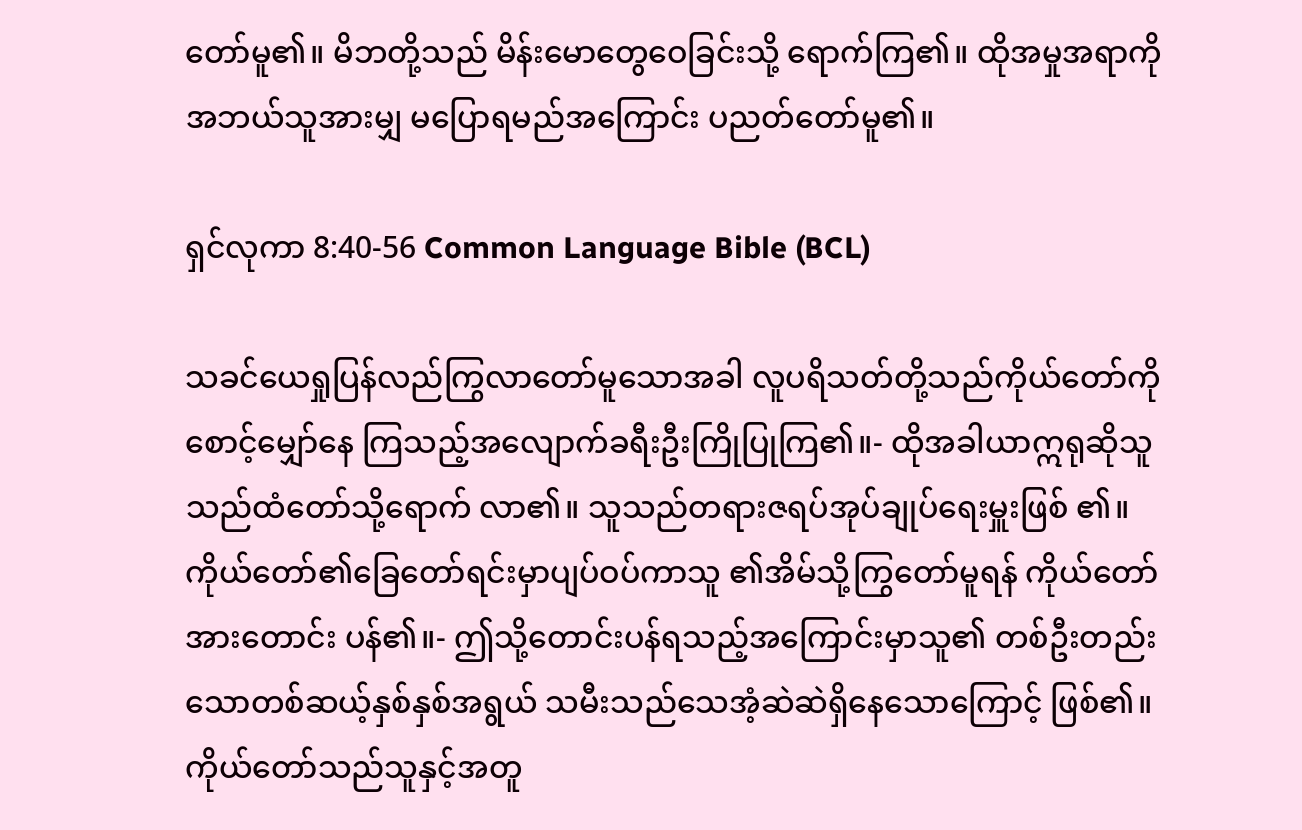တော်မူ၏။ မိဘတို့သည် မိန်းမောတွေဝေခြင်းသို့ ရောက်ကြ၏။ ထိုအမှုအရာကို အဘယ်သူအားမျှ မပြောရမည်အကြောင်း ပညတ်တော်မူ၏။

ရှင်လုကာ 8:40-56 Common Language Bible (BCL)

သခင်ယေရှုပြန်လည်ကြွလာတော်မူသောအခါ လူပရိသတ်တို့သည်ကိုယ်တော်ကိုစောင့်မျှော်နေ ကြသည့်အလျောက်ခရီးဦးကြိုပြုကြ၏။- ထိုအခါယာဣရုဆိုသူသည်ထံတော်သို့ရောက် လာ၏။ သူသည်တရားဇရပ်အုပ်ချုပ်ရေးမှူးဖြစ် ၏။ ကိုယ်တော်၏ခြေတော်ရင်းမှာပျပ်ဝပ်ကာသူ ၏အိမ်သို့ကြွတော်မူရန် ကိုယ်တော်အားတောင်း ပန်၏။- ဤသို့တောင်းပန်ရသည့်အကြောင်းမှာသူ၏ တစ်ဦးတည်းသောတစ်ဆယ့်နှစ်နှစ်အရွယ် သမီးသည်သေအံ့ဆဲဆဲရှိနေသောကြောင့် ဖြစ်၏။ ကိုယ်တော်သည်သူနှင့်အတူ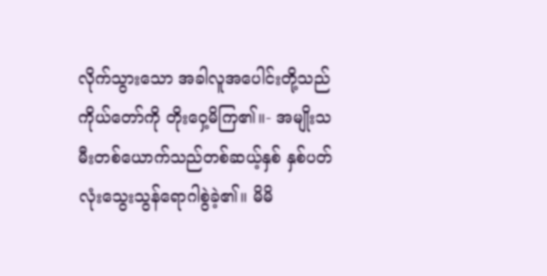လိုက်သွားသော အခါလူအပေါင်းတို့သည်ကိုယ်တော်ကို တိုးဝှေ့မိကြ၏။- အမျိုးသမီးတစ်ယောက်သည်တစ်ဆယ့်နှစ် နှစ်ပတ်လုံးသွေးသွန်ရောဂါစွဲခဲ့၏။ မိမိ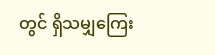တွင် ရှိသမျှကြေး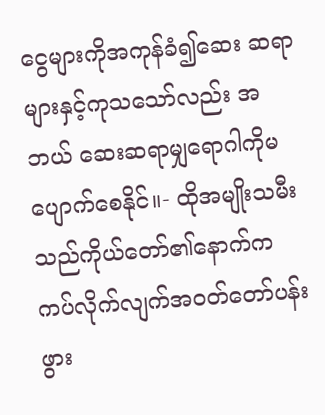ငွေများကိုအကုန်ခံ၍ဆေး ဆရာများနှင့်ကုသသော်လည်း အဘယ် ဆေးဆရာမျှရောဂါကိုမပျောက်စေနိုင်။- ထိုအမျိုးသမီးသည်ကိုယ်တော်၏နောက်က ကပ်လိုက်လျက်အဝတ်တော်ပန်းဖွား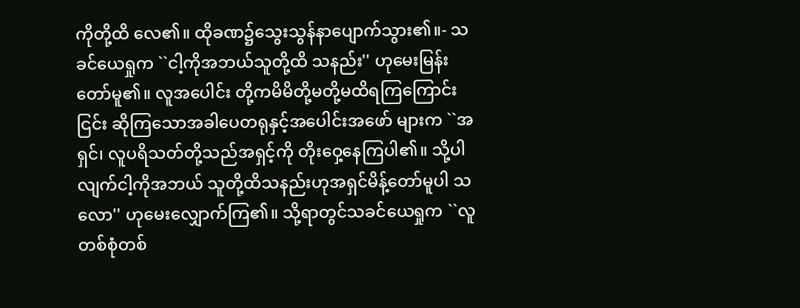ကိုတို့ထိ လေ၏။ ထိုခဏ၌သွေးသွန်နာပျောက်သွား၏။- သခင်ယေရှုက ``ငါ့ကိုအဘယ်သူတို့ထိ သနည်း'' ဟုမေးမြန်းတော်မူ၏။ လူအပေါင်း တို့ကမိမိတို့မတို့မထိရကြကြောင်းငြင်း ဆိုကြသောအခါပေတရုနှင့်အပေါင်းအဖော် များက ``အရှင်၊ လူပရိသတ်တို့သည်အရှင့်ကို တိုးဝှေ့နေကြပါ၏။ သို့ပါလျက်ငါ့ကိုအဘယ် သူတို့ထိသနည်းဟုအရှင်မိန့်တော်မူပါ သလော'' ဟုမေးလျှောက်ကြ၏။ သို့ရာတွင်သခင်ယေရှုက ``လူတစ်စုံတစ်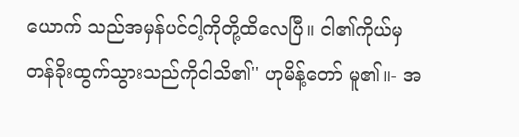ယောက် သည်အမှန်ပင်ငါ့ကိုတို့ထိလေပြီ။ ငါ၏ကိုယ်မှ တန်ခိုးထွက်သွားသည်ကိုငါသိ၏'' ဟုမိန့်တော် မူ၏။- အ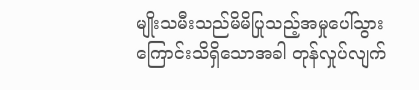မျိုးသမီးသည်မိမိပြုသည့်အမှုပေါ်သွား ကြောင်းသိရှိသောအခါ တုန်လှုပ်လျက်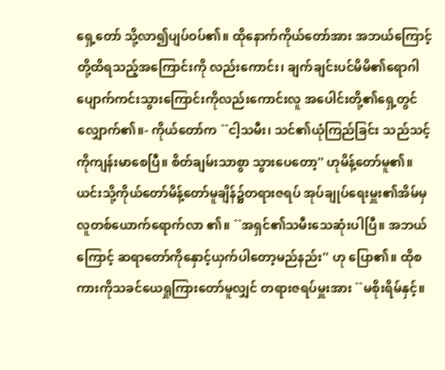ရှေ့တော် သို့လာ၍ပျပ်ဝပ်၏။ ထိုနောက်ကိုယ်တော်အား အဘယ်ကြောင့်တို့ထိရသည့်အကြောင်းကို လည်းကောင်း၊ ချက်ချင်းပင်မိမိ၏ရောဂါ ပျောက်ကင်းသွားကြောင်းကိုလည်းကောင်းလူ အပေါင်းတို့၏ရှေ့တွင်လျှောက်၏။- ကိုယ်တော်က ``ငါ့သမီး၊ သင်၏ယုံကြည်ခြင်း သည်သင့်ကိုကျန်းမာစေပြီ။ စိတ်ချမ်းသာစွာ သွားပေတော့'' ဟုမိန့်တော်မူ၏။ ယင်းသို့ကိုယ်တော်မိန့်တော်မူချိန်၌တရားဇရပ် အုပ်ချုပ်ရေးမှူး၏အိမ်မှလူတစ်ယောက်ရောက်လာ ၏။ ``အရှင်၏သမီးသေဆုံးပါပြီ။ အဘယ်ကြောင့် ဆရာတော်ကိုနှောင့်ယှက်ပါတော့မည်နည်း'' ဟု ပြော၏။ ထိုစကားကိုသခင်ယေရှုကြားတော်မူလျှင် တရားဇရပ်မှူးအား ``မစိုးရိမ်နှင့်။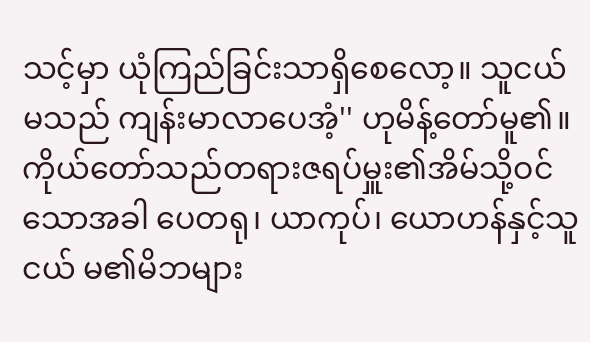သင့်မှာ ယုံကြည်ခြင်းသာရှိစေလော့။ သူငယ်မသည် ကျန်းမာလာပေအံ့'' ဟုမိန့်တော်မူ၏။ ကိုယ်တော်သည်တရားဇရပ်မှူး၏အိမ်သို့ဝင် သောအခါ ပေတရု၊ ယာကုပ်၊ ယောဟန်နှင့်သူငယ် မ၏မိဘများ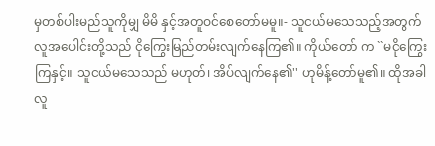မှတစ်ပါးမည်သူကိုမျှ မိမိ နှင့်အတူဝင်စေတော်မမူ။- သူငယ်မသေသည့်အတွက် လူအပေါင်းတို့သည် ငိုကြွေးမြည်တမ်းလျက်နေကြ၏။ ကိုယ်တော် က ``မငိုကြွေးကြနှင့်။ သူငယ်မသေသည် မဟုတ်၊ အိပ်လျက်နေ၏'' ဟုမိန့်တော်မူ၏။ ထိုအခါလူ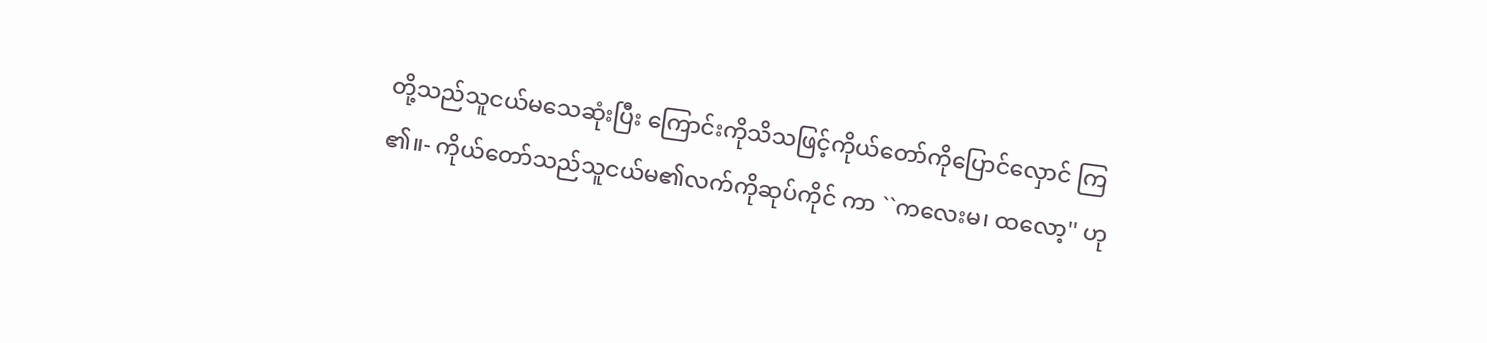တို့သည်သူငယ်မသေဆုံးပြီး ကြောင်းကိုသိသဖြင့်ကိုယ်တော်ကိုပြောင်လှောင် ကြ၏။- ကိုယ်တော်သည်သူငယ်မ၏လက်ကိုဆုပ်ကိုင် ကာ ``ကလေးမ၊ ထလော့'' ဟု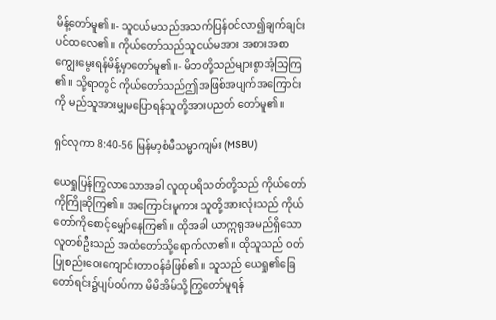မိန့်တော်မူ၏။- သူငယ်မသည်အသက်ပြန်ဝင်လာ၍ချက်ချင်း ပင်ထလေ၏။ ကိုယ်တော်သည်သူငယ်မအား အစားအစာကျွေးမွေးရန်မိန့်မှာတော်မူ၏။- မိဘတို့သည်များစွာအံ့သြကြ၏။ သို့ရာတွင် ကိုယ်တော်သည်ဤအဖြစ်အပျက်အကြောင်းကို မည်သူအားမျှမပြောရန်သူတို့အားပညတ် တော်မူ၏။

ရှင်လုကာ 8:40-56 မြန်မာ့စံမီသမ္မာကျမ်း (MSBU)

ယေရှုပြန်ကြွလာသောအခါ လူထုပရိသတ်တို့သည် ကိုယ်တော်ကိုကြိုဆိုကြ၏။ အကြောင်းမူကား သူတို့အားလုံးသည် ကိုယ်တော်ကိုစောင့်မျှော်နေကြ၏။ ထိုအခါ ယာဣရုအမည်ရှိသောလူတစ်ဦးသည် အထံတော်သို့ရောက်လာ၏။ ထိုသူသည် ဝတ်ပြုစည်းဝေးကျောင်းတာဝန်ခံဖြစ်၏။ သူသည် ယေရှု၏ခြေတော်ရင်း၌ပျပ်ဝပ်ကာ မိမိအိမ်သို့ကြွတော်မူရန်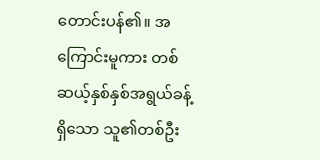တောင်းပန်၏။ အကြောင်းမူကား တစ်ဆယ့်နှစ်နှစ်အရွယ်ခန့်ရှိသော သူ၏တစ်ဦး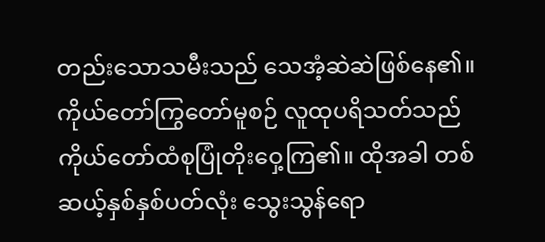တည်းသောသမီးသည် သေအံ့ဆဲဆဲဖြစ်နေ၏။ ကိုယ်တော်ကြွတော်မူစဉ် လူထုပရိသတ်သည် ကိုယ်တော်ထံစုပြုံတိုးဝှေ့ကြ၏။ ထိုအခါ တစ်ဆယ့်နှစ်နှစ်ပတ်လုံး သွေးသွန်ရော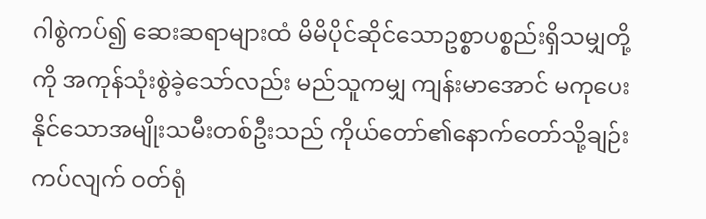ဂါစွဲကပ်၍ ဆေးဆရာများထံ မိမိပိုင်ဆိုင်သောဥစ္စာပစ္စည်းရှိသမျှတို့ကို အကုန်သုံးစွဲခဲ့သော်လည်း မည်သူကမျှ ကျန်းမာအောင် မကုပေးနိုင်သောအမျိုးသမီးတစ်ဦးသည် ကိုယ်တော်၏နောက်တော်သို့ချဉ်းကပ်လျက် ဝတ်ရုံ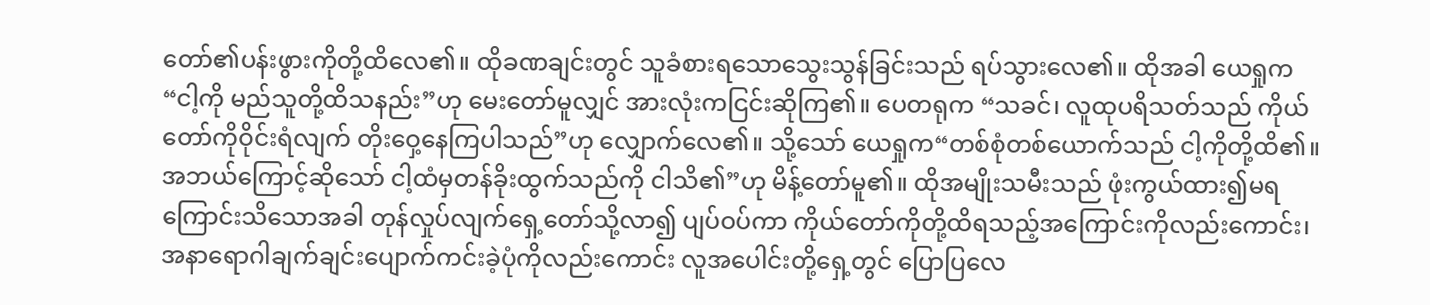တော်၏ပန်းဖွားကိုတို့ထိလေ၏။ ထိုခဏချင်းတွင် သူခံစားရသောသွေးသွန်ခြင်းသည် ရပ်သွားလေ၏။ ထိုအခါ ယေရှုက“ငါ့ကို မည်သူတို့ထိသနည်း”ဟု မေးတော်မူလျှင် အားလုံးကငြင်းဆိုကြ၏။ ပေတရုက “သခင်၊ လူထုပရိသတ်သည် ကိုယ်တော်ကိုဝိုင်းရံလျက် တိုးဝှေ့နေကြပါသည်”ဟု လျှောက်လေ၏။ သို့သော် ယေရှုက“တစ်စုံတစ်ယောက်သည် ငါ့ကိုတို့ထိ၏။ အဘယ်ကြောင့်ဆိုသော် ငါ့ထံမှတန်ခိုးထွက်သည်ကို ငါသိ၏”ဟု မိန့်တော်မူ၏။ ထိုအမျိုးသမီးသည် ဖုံးကွယ်ထား၍မရကြောင်းသိသောအခါ တုန်လှုပ်လျက်ရှေ့တော်သို့လာ၍ ပျပ်ဝပ်ကာ ကိုယ်တော်ကိုတို့ထိရသည့်အကြောင်းကိုလည်းကောင်း၊ အနာရောဂါချက်ချင်းပျောက်ကင်းခဲ့ပုံကိုလည်းကောင်း လူအပေါင်းတို့ရှေ့တွင် ပြောပြလေ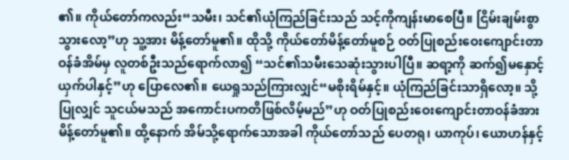၏။ ကိုယ်တော်ကလည်း“သမီး၊ သင်၏ယုံကြည်ခြင်းသည် သင့်ကိုကျန်းမာစေပြီ။ ငြိမ်းချမ်းစွာသွားလော့”ဟု သူ့အား မိန့်တော်မူ၏။ ထိုသို့ ကိုယ်တော်မိန့်တော်မူစဉ် ဝတ်ပြုစည်းဝေးကျောင်းတာဝန်ခံအိမ်မှ လူတစ်ဦးသည်ရောက်လာ၍ “သင်၏သမီးသေဆုံးသွားပါပြီ။ ဆရာ့ကို ဆက်၍မနှောင့်ယှက်ပါနှင့်”ဟု ပြောလေ၏။ ယေရှုသည်ကြားလျှင်“မစိုးရိမ်နှင့်။ ယုံကြည်ခြင်းသာရှိလော့။ သို့ပြုလျှင် သူငယ်မသည် အကောင်းပကတိဖြစ်လိမ့်မည်”ဟု ဝတ်ပြုစည်းဝေးကျောင်းတာဝန်ခံအား မိန့်တော်မူ၏။ ထို့နောက် အိမ်သို့ရောက်သောအခါ ကိုယ်တော်သည် ပေတရု၊ ယာကုပ်၊ ယောဟန်နှင့်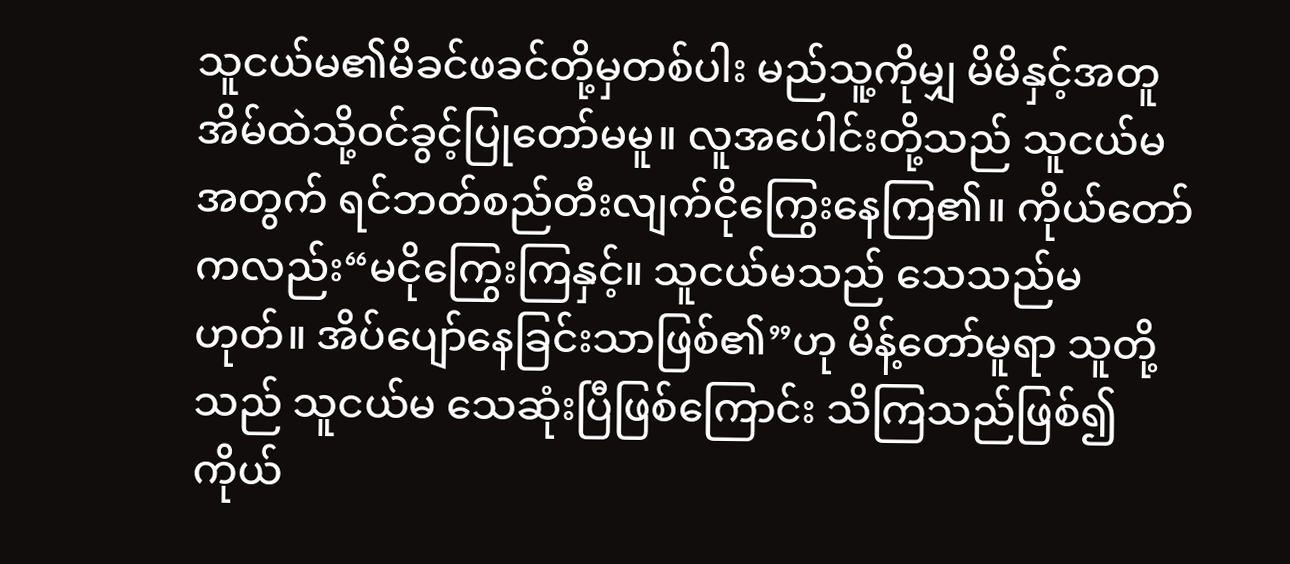သူငယ်မ၏မိခင်ဖခင်တို့မှတစ်ပါး မည်သူ့ကိုမျှ မိမိနှင့်အတူ အိမ်ထဲသို့ဝင်ခွင့်ပြုတော်မမူ။ လူအပေါင်းတို့သည် သူငယ်မအတွက် ရင်ဘတ်စည်တီးလျက်ငိုကြွေးနေကြ၏။ ကိုယ်တော်ကလည်း“မငိုကြွေးကြနှင့်။ သူငယ်မသည် သေသည်မဟုတ်။ အိပ်ပျော်နေခြင်းသာဖြစ်၏”ဟု မိန့်တော်မူရာ သူတို့သည် သူငယ်မ သေဆုံးပြီဖြစ်ကြောင်း သိကြသည်ဖြစ်၍ ကိုယ်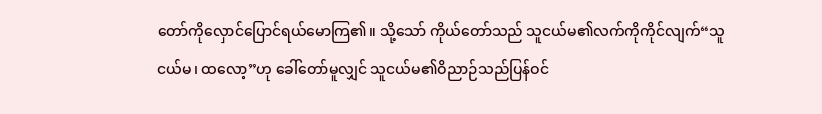တော်ကိုလှောင်ပြောင်ရယ်မောကြ၏။ သို့သော် ကိုယ်တော်သည် သူငယ်မ၏လက်ကိုကိုင်လျက်“သူငယ်မ၊ ထလော့”ဟု ခေါ်တော်မူလျှင် သူငယ်မ၏ဝိညာဉ်သည်ပြန်ဝင်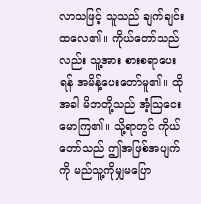လာသဖြင့် သူသည် ချက်ချင်းထလေ၏။ ကိုယ်တော်သည်လည်း သူ့အား စားစရာပေးရန် အမိန့်ပေးတော်မူ၏။ ထိုအခါ မိဘတို့သည် အံ့သြငေးမောကြ၏။ သို့ရာတွင် ကိုယ်တော်သည် ဤအဖြစ်အပျက်ကို မည်သူ့ကိုမျှမပြော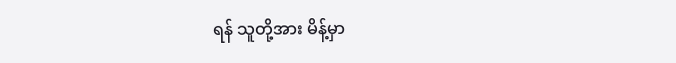ရန် သူတို့အား မိန့်မှာ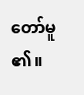တော်မူ၏။